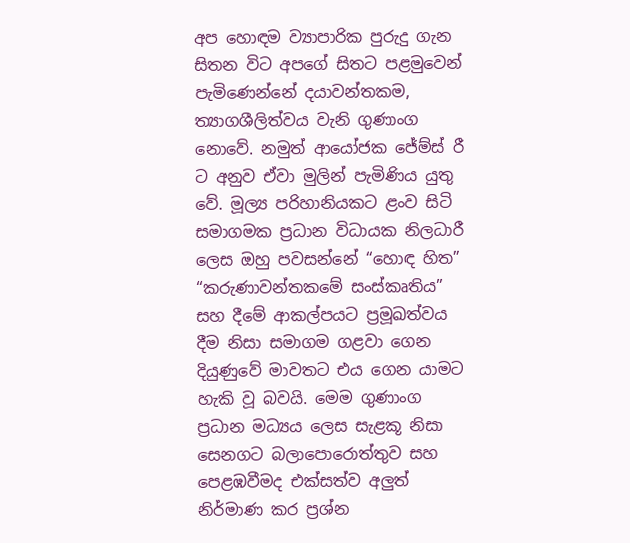අප හොඳම ව්‍යාපාරික පුරුදු ගැන සිතන විට අපගේ සිතට පළමුවෙන් පැමිණෙන්නේ දයාවන්තකම, ත්‍යාගශීලිත්වය වැනි ගුණාංග නොවේ. නමුත් ආයෝජක ජේම්ස් රී ට අනුව ඒවා මුලින් පැමිණිය යුතු වේ. මූල්‍ය පරිහානියකට ළංව සිටි සමාගමක ප්‍රධාන විධායක නිලධාරී ලෙස ඔහු පවසන්නේ “හොඳ හිත” “කරුණාවන්තකමේ සංස්කෘතිය” සහ දීමේ ආකල්පයට ප්‍රමූඛත්වය දීම නිසා සමාගම ගළවා ගෙන දියුණුවේ මාවතට එය ගෙන යාමට හැකි වූ බවයි. මෙම ගුණාංග ප්‍රධාන මධ්‍යය ලෙස සැළකූ නිසා සෙනගට බලාපොරොත්තුව සහ පෙළඹවීමද එක්සත්ව අලුත් නිර්මාණ කර ප්‍රශ්න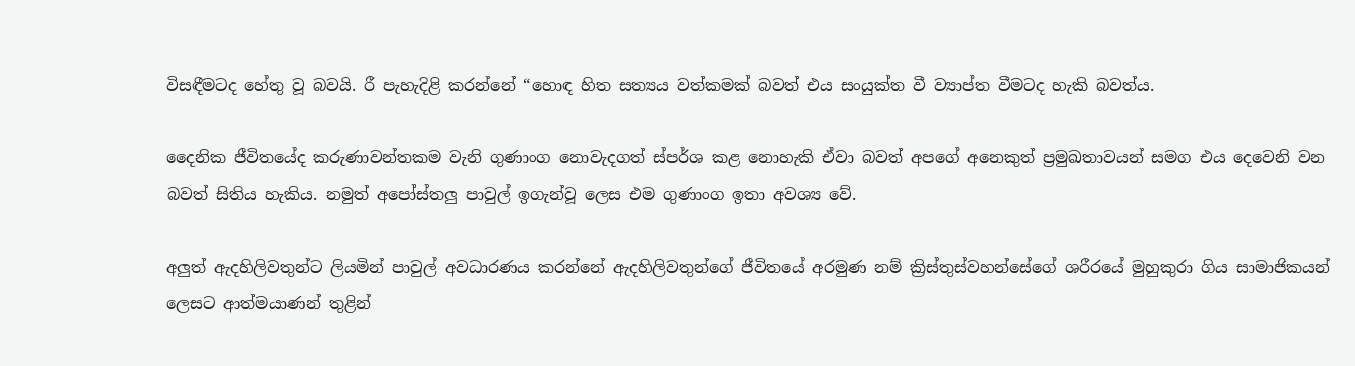විසඳීමටද හේතු වූ බවයි. රී පැහැදිළි කරන්නේ “හොඳ හිත සත්‍යය වත්කමක් බවත් එය සංයුක්ත වී ව්‍යාප්ත වීමටද හැකි බවත්ය.

දෛනික ජීවිතයේද කරුණාවන්තකම වැනි ගුණාංග නොවැදගත් ස්පර්ශ කළ නොහැකි ඒවා බවත් අපගේ අනෙකුත් ප්‍රමුඛතාවයන් සමග එය දෙවෙනි වන බවත් සිතිය හැකිය. නමුත් අපෝස්තලු පාවුල් ඉගැන්වූ ලෙස එම ගුණාංග ඉතා අවශ්‍ය වේ.

අලුත් ඇදහිලිවතුන්ට ලියමින් පාවුල් අවධාරණය කරන්නේ ඇදහිලිවතුන්ගේ ජීවිතයේ අරමුණ නම් ක්‍රිස්තුස්වහන්සේගේ ශරීරයේ මුහුකුරා ගිය සාමාජිකයන් ලෙසට ආත්මයාණන් තුළින්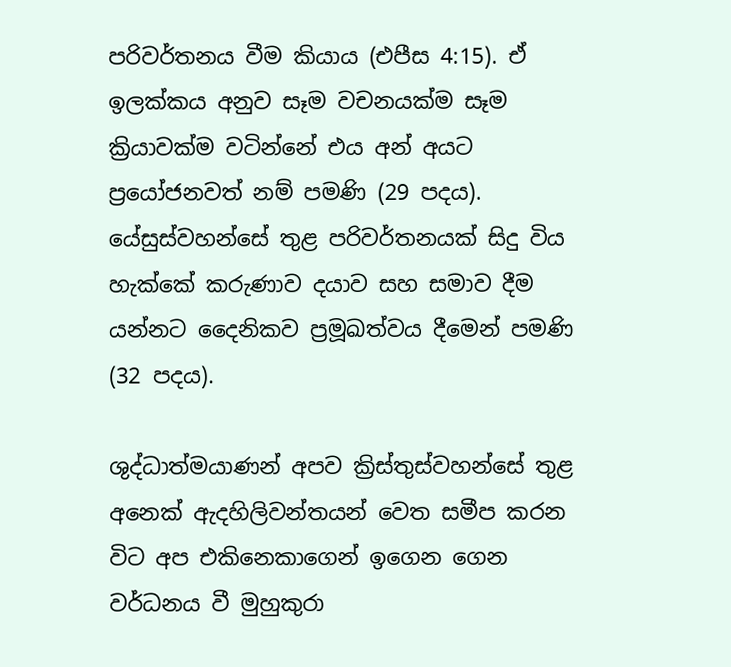පරිවර්තනය වීම කියාය (එපීස 4:15). ඒ ඉලක්කය අනුව සෑම වචනයක්ම සෑම ක්‍රියාවක්ම වටින්නේ එය අන් අයට ප්‍රයෝජනවත් නම් පමණි (29 පදය). යේසුස්වහන්සේ තුළ පරිවර්තනයක් සිදු විය හැක්කේ කරුණාව දයාව සහ සමාව දීම යන්නට දෛනිකව ප්‍රමූඛත්වය දීමෙන් පමණි (32 පදය).

ශුද්ධාත්මයාණන් අපව ක්‍රිස්තුස්වහන්සේ තුළ අනෙක් ඇදහිලිවන්තයන් වෙත සමීප කරන විට අප එකිනෙකාගෙන් ඉගෙන ගෙන වර්ධනය වී මුහුකුරා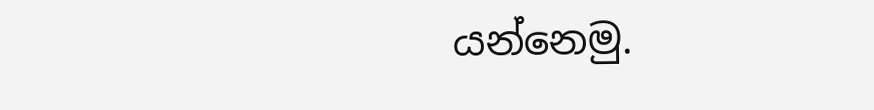යන්නෙමු.